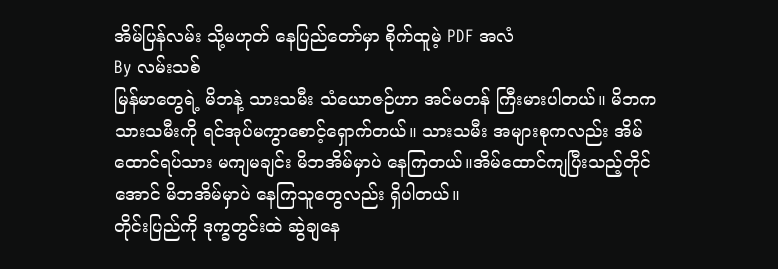အိမ်ပြန်လမ်း သို့မဟုတ် နေပြည်တော်မှာ စိုက်ထူမဲ့ PDF အလံ
By လမ်းသစ်
မြန်မာတွေရဲ့ မိဘနဲ့ သားသမီး သံယောဇဉ်ဟာ အင်မတန် ကြီးမားပါတယ်။ မိဘက သားသမီးကို ရင်အုပ်မကွာစောင့်ရှောက်တယ်။ သားသမီး အများစုကလည်း အိမ်ထောင်ရပ်သား မကျမချင်း မိဘအိမ်မှာပဲ နေကြတယ်။အိမ်ထောင်ကျပြီးသည့်တိုင်အောင် မိဘအိမ်မှာပဲ နေကြသူတွေလည်း ရှိပါတယ်။
တိုင်းပြည်ကို ဒုက္ခတွင်းထဲ ဆွဲချနေ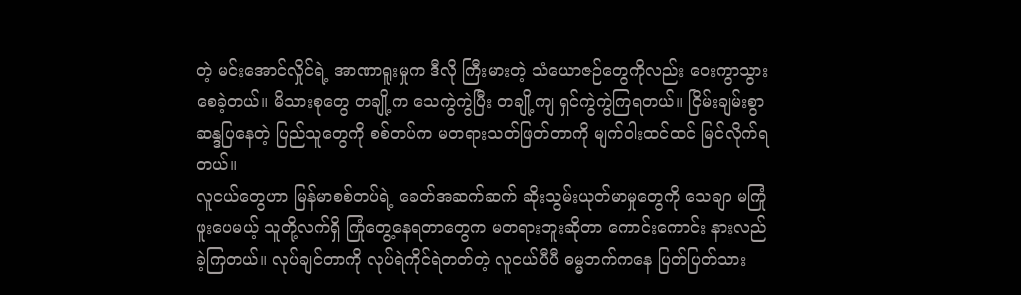တဲ့ မင်းအောင်လှိုင်ရဲ့ အာဏာရူးမှုက ဒီလို ကြီးမားတဲ့ သံယောဇဉ်တွေကိုလည်း ဝေးကွာသွားစေခဲ့တယ်။ မိသားစုတွေ တချို့က သေကွဲကွဲပြီး တချို့ကျ ရှင်ကွဲကွဲကြရတယ်။ ငြိမ်းချမ်းစွာဆန္ဒပြနေတဲ့ ပြည်သူတွေကို စစ်တပ်က မတရားသတ်ဖြတ်တာကို မျက်ဝါးထင်ထင် မြင်လိုက်ရတယ်။
လူငယ်တွေဟာ မြန်မာစစ်တပ်ရဲ့ ခေတ်အဆက်ဆက် ဆိုးသွမ်းယုတ်မာမှုတွေကို သေချာ မကြုံဖူးပေမယ့် သူတို့လက်ရှိ ကြုံတွေ့နေရတာတွေက မတရားဘူးဆိုတာ ကောင်းကောင်း နားလည်ခဲ့ကြတယ်။ လုပ်ချင်တာကို လုပ်ရဲကိုင်ရဲတတ်တဲ့ လူငယ်ပီပီ ဓမ္မဘက်ကနေ ပြတ်ပြတ်သား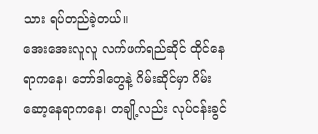သား ရပ်တည်ခဲ့တယ်။
အေးအေးလူလူ လက်ဖက်ရည်ဆိုင် ထိုင်နေရာကနေ၊ ဘော်ဒါတွေနဲ့ ဂိမ်းဆိုင်မှာ ဂိမ်းဆော့နေရာကနေ၊ တချို့လည်း လုပ်ငန်းခွင်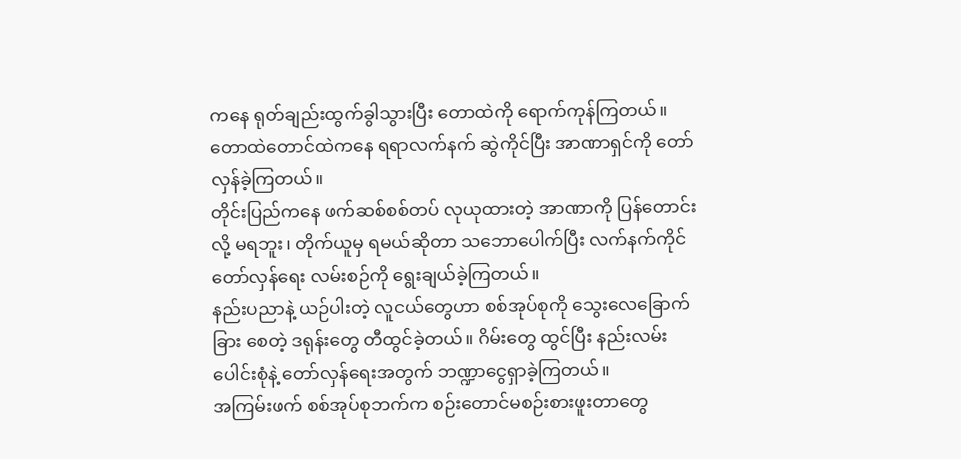ကနေ ရုတ်ချည်းထွက်ခွါသွားပြီး တောထဲကို ရောက်ကုန်ကြတယ်။ တောထဲတောင်ထဲကနေ ရရာလက်နက် ဆွဲကိုင်ပြီး အာဏာရှင်ကို တော်လှန်ခဲ့ကြတယ်။
တိုင်းပြည်ကနေ ဖက်ဆစ်စစ်တပ် လုယုထားတဲ့ အာဏာကို ပြန်တောင်းလို့ မရဘူး၊ တိုက်ယူမှ ရမယ်ဆိုတာ သဘောပေါက်ပြီး လက်နက်ကိုင် တော်လှန်ရေး လမ်းစဉ်ကို ရွေးချယ်ခဲ့ကြတယ်။
နည်းပညာနဲ့ ယဉ်ပါးတဲ့ လူငယ်တွေဟာ စစ်အုပ်စုကို သွေးလေခြောက်ခြား စေတဲ့ ဒရုန်းတွေ တီထွင်ခဲ့တယ်။ ဂိမ်းတွေ ထွင်ပြီး နည်းလမ်းပေါင်းစုံနဲ့ တော်လှန်ရေးအတွက် ဘဏ္ဍာငွေရှာခဲ့ကြတယ်။
အကြမ်းဖက် စစ်အုပ်စုဘက်က စဉ်းတောင်မစဉ်းစားဖူးတာတွေ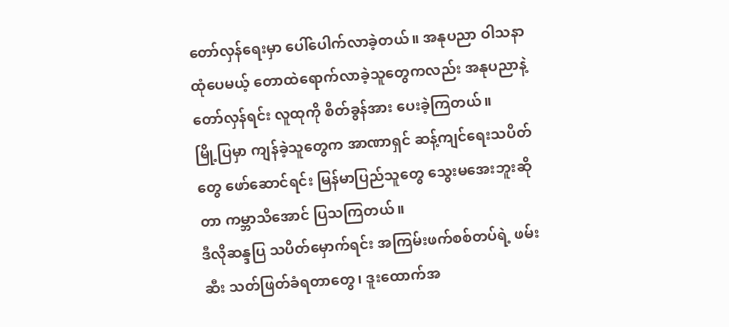တော်လှန်ရေးမှာ ပေါ်ပေါက်လာခဲ့တယ်။ အနုပညာ ဝါသနာထုံပေမယ့် တောထဲရောက်လာခဲ့သူတွေကလည်း အနုပညာနဲ့ တော်လှန်ရင်း လူထုကို စိတ်ခွန်အား ပေးခဲ့ကြတယ်။
မြို့ပြမှာ ကျန်ခဲ့သူတွေက အာဏာရှင် ဆန့်ကျင်ရေးသပိတ်တွေ ဖော်ဆောင်ရင်း မြန်မာပြည်သူတွေ သွေးမအေးဘူးဆိုတာ ကမ္ဘာသိအောင် ပြသကြတယ်။
ဒီလိုဆန္ဒပြ သပိတ်မှောက်ရင်း အကြမ်းဖက်စစ်တပ်ရဲ့ ဖမ်းဆီး သတ်ဖြတ်ခံရတာတွေ၊ ဒူးထောက်အ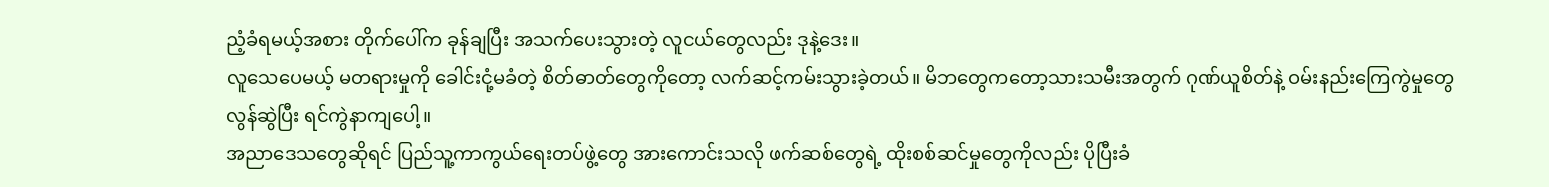ညံ့ခံရမယ့်အစား တိုက်ပေါ်က ခုန်ချပြီး အသက်ပေးသွားတဲ့ လူငယ်တွေလည်း ဒုနဲ့ဒေး။
လူသေပေမယ့် မတရားမှုကို ခေါင်းငုံ့မခံတဲ့ စိတ်ဓာတ်တွေကိုတော့ လက်ဆင့်ကမ်းသွားခဲ့တယ်။ မိဘတွေကတော့သားသမီးအတွက် ဂုဏ်ယူစိတ်နဲ့ ဝမ်းနည်းကြေကွဲမှုတွေ လွန်ဆွဲပြီး ရင်ကွဲနာကျပေါ့။
အညာဒေသတွေဆိုရင် ပြည်သူ့ကာကွယ်ရေးတပ်ဖွဲ့တွေ အားကောင်းသလို ဖက်ဆစ်တွေရဲ့ ထိုးစစ်ဆင်မှုတွေကိုလည်း ပိုပြီးခံ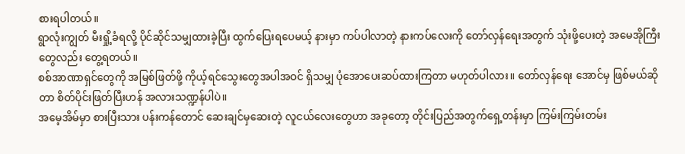စားရပါတယ်။
ရွာလုံးကျွတ် မီးရှို့ခံရလို့ ပိုင်ဆိုင်သမျှထားခဲ့ပြီး ထွက်ပြေးရပေမယ့် နားမှာ ကပ်ပါလာတဲ့ နားကပ်လေးကို တော်လှန်ရေးအတွက် သုံးဖို့ပေးတဲ့ အမေအိုကြီးတွေလည်း တွေ့ရတယ်။
စစ်အာဏာရှင်တွေကို အမြစ်ဖြတ်ဖို့ ကိုယ့်ရင်သွေးတွေအပါအဝင် ရှိသမျှ ပုံအောပေးဆပ်ထားကြတာ မဟုတ်ပါလား။ တော်လှန်ရေး အောင်မှ ဖြစ်မယ်ဆိုတာ စိတ်ပိုင်းဖြတ်ပြီးဟန် အလားသဏ္ဍန်ပါပဲ။
အမေ့အိမ်မှာ စားပြီးသား ပန်းကန်တောင် ဆေးချင်မှဆေးတဲ့ လူငယ်လေးတွေဟာ အခုတော့ တိုင်းပြည်အတွက်ရှေ့တန်းမှာ ကြမ်းကြမ်းတမ်း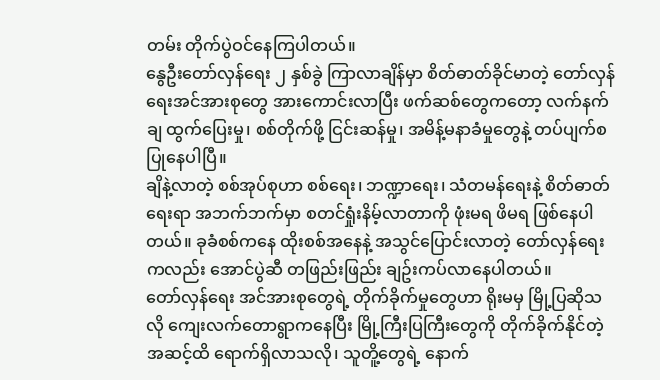တမ်း တိုက်ပွဲဝင်နေကြပါတယ်။
နွေဦးတော်လှန်ရေး ၂ နှစ်ခွဲ ကြာလာချိန်မှာ စိတ်ဓာတ်ခိုင်မာတဲ့ တော်လှန်ရေးအင်အားစုတွေ အားကောင်းလာပြီး ဖက်ဆစ်တွေကတော့ လက်နက်ချ ထွက်ပြေးမှု၊ စစ်တိုက်ဖို့ ငြင်းဆန်မှု၊ အမိန့်မနာခံမှုတွေနဲ့ တပ်ပျက်စပြုနေပါပြီ။
ချိနဲ့လာတဲ့ စစ်အုပ်စုဟာ စစ်ရေး၊ ဘဏ္ဍာရေး၊ သံတမန်ရေးနဲ့ စိတ်ဓာတ်ရေးရာ အဘက်ဘက်မှာ စတင်ရှုံးနိမ့်လာတာကို ဖုံးမရ ဖိမရ ဖြစ်နေပါတယ်။ ခုခံစစ်ကနေ ထိုးစစ်အနေနဲ့ အသွင်ပြောင်းလာတဲ့ တော်လှန်ရေးကလည်း အောင်ပွဲဆီ တဖြည်းဖြည်း ချဥ်းကပ်လာနေပါတယ်။
တော်လှန်ရေး အင်အားစုတွေရဲ့ တိုက်ခိုက်မှုတွေဟာ ရိုးမမှ မြို့ပြဆိုသလို ကျေးလက်တောရွာကနေပြီး မြို့ကြီးပြကြီးတွေကို တိုက်ခိုက်နိုင်တဲ့အဆင့်ထိ ရောက်ရှိလာသလို၊ သူတိူ့တွေရဲ့ နောက်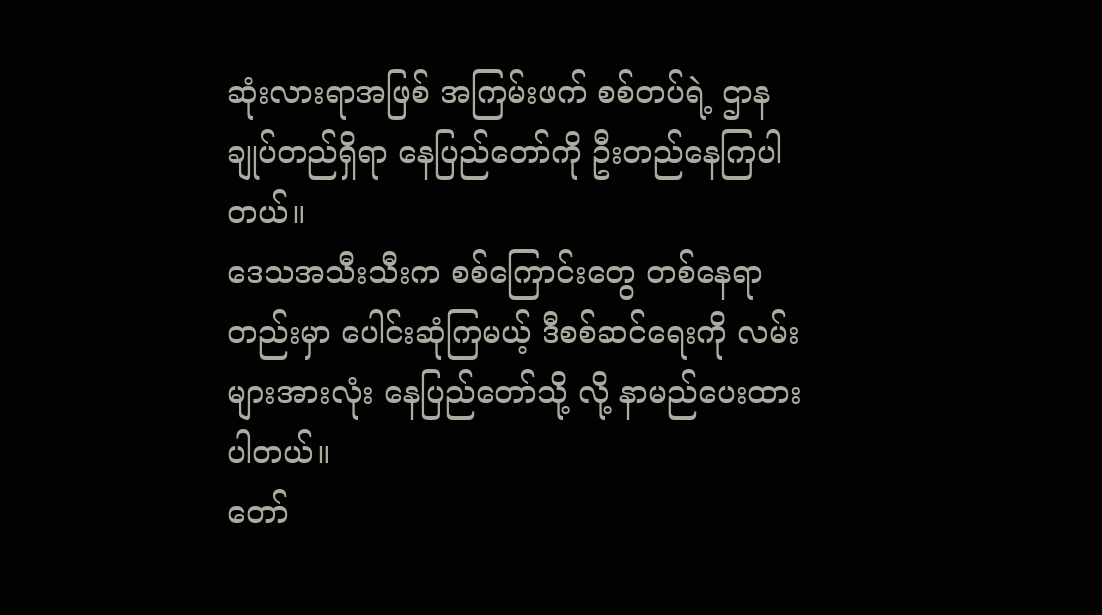ဆုံးလားရာအဖြစ် အကြမ်းဖက် စစ်တပ်ရဲ့ ဌာနချုပ်တည်ရှိရာ နေပြည်တော်ကို ဦးတည်နေကြပါတယ်။
ဒေသအသီးသီးက စစ်ကြောင်းတွေ တစ်နေရာတည်းမှာ ပေါင်းဆုံကြမယ့် ဒီစစ်ဆင်ရေးကို လမ်းများအားလုံး နေပြည်တော်သို့ လို့ နာမည်ပေးထားပါတယ်။
တော်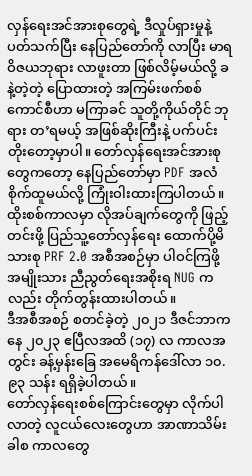လှန်ရေးအင်အားစုတွေရဲ့ ဒီလှုပ်ရှားမှုနဲ့ ပတ်သက်ပြီး နေပြည်တော်ကို လာပြီး မာရဝိဇယဘုရား လာဖူးတာ ဖြစ်လိမ့်မယ်လို့ ခနဲ့တဲ့တဲ့ ပြောထားတဲ့ အကြမ်းဖက်စစ်ကောင်စီဟာ မကြာခင် သူတို့ကိုယ်တိုင် ဘုရား တ’ရမယ့် အဖြစ်ဆိုးကြီးနဲ့ ပက်ပင်းတိုးတော့မှာပါ။ တော်လှန်ရေးအင်အားစုတွေကတော့ နေပြည်တော်မှာ PDF အလံ စိုက်ထူမယ်လို့ ကြုံးဝါးထားကြပါတယ်။
ထိုးစစ်ကာလမှာ လိုအပ်ချက်တွေကို ဖြည့်တင်းဖို့ ပြည်သူ့တော်လှန်ရေး ထောက်ပို့မိသားစု PRF 2.0 အစီအစဉ်မှာ ပါဝင်ကြဖို့ အမျိုးသား ညီညွတ်ရေးအစိုးရ NUG ကလည်း တိုက်တွန်းထားပါတယ်။
ဒီအစီအစဉ် စတင်ခဲ့တဲ့ ၂၀၂၁ ဒီဇင်ဘာကနေ ၂၀၂၃ ဧပြီလအထိ (၁၇) လ ကာလအတွင်း ခန့်မှန်းခြေ အမေရိကန်ဒေါ်လာ ၁၀.၉၃ သန်း ရရှိခဲ့ပါတယ်။
တော်လှန်ရေးစစ်ကြောင်းတွေမှာ လိုက်ပါလာတဲ့ လူငယ်လေးတွေဟာ အာဏာသိမ်းခါစ ကာလတွေ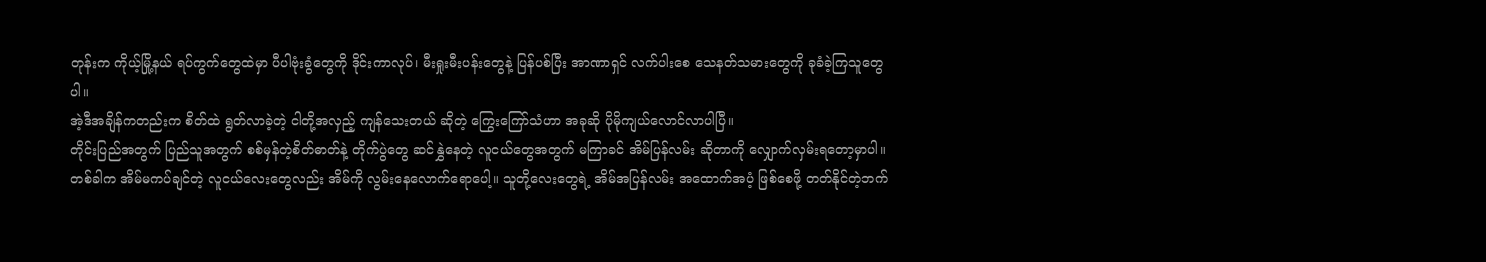တုန်းက ကိုယ့်မြို့နယ် ရပ်ကွက်တွေထဲမှာ ပီပါဗုံးခွံတွေကို ဒိုင်းကာလုပ်၊ မီးရှုးမီးပန်းတွေနဲ့ ပြန်ပစ်ပြီး အာဏာရှင် လက်ပါးစေ သေနတ်သမားတွေကို ခုခံခဲ့ကြသူတွေပါ။
အဲ့ဒီအချိန်ကတည်းက စိတ်ထဲ ရွတ်လာခဲ့တဲ့ ငါတို့အလှည့် ကျန်သေးတယ် ဆိုတဲ့ ကြွေးကြော်သံဟာ အခုဆို ပိုမိုကျယ်လောင်လာပါပြီ။
တိုင်းပြည်အတွက် ပြည်သူအတွက် စစ်မှန်တဲ့စိတ်ဓာတ်နဲ့ တိုက်ပွဲတွေ ဆင်နွှဲနေတဲ့ လူငယ်တွေအတွက် မကြာခင် အိမ်ပြန်လမ်း ဆိုတာကို လျှောက်လှမ်းရတော့မှာပါ။
တစ်ခါက အိမ်မကပ်ချင်တဲ့ လူငယ်လေးတွေလည်း အိမ်ကို လွမ်းနေလောက်ရောပေါ့။ သူတို့လေးတွေရဲ့ အိမ်အပြန်လမ်း အထောက်အပံ့ ဖြစ်စေဖို့ တတ်နိုင်တဲ့ဘက်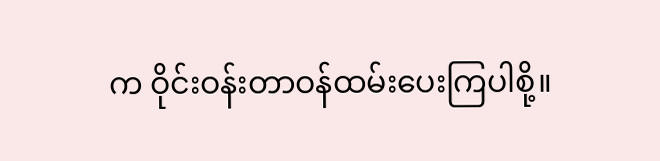က ဝိုင်းဝန်းတာဝန်ထမ်းပေးကြပါစို့။